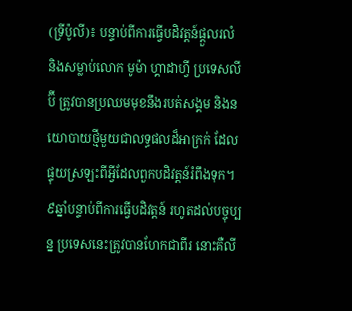(ទ្រីប៉ូលី)៖ បន្ទាប់ពីការធ្វើបដិវត្តន៍ផ្តួលរលំ និងសម្លាប់លោក មូម៉ា ហ្គាដាហ្វី ប្រទេសលីប៊ី ត្រូវបានប្រឈមមុខនឹងរបត់សង្គម និងនយោបាយថ្មីមួយជាលទ្ធផលដ៏អាក្រក់ ដែលផ្ទុយស្រឡះពីអ្វីដែលពួកបដិវត្តន៍រំពឹងទុក។ ៩ឆ្នាំបន្ទាប់ពីការធ្វើបដិវត្តន៍ រហូតដល់បច្ចុប្បន្ន ប្រទេសនេះត្រូវបានហែកជាពីរ នោះគឺលី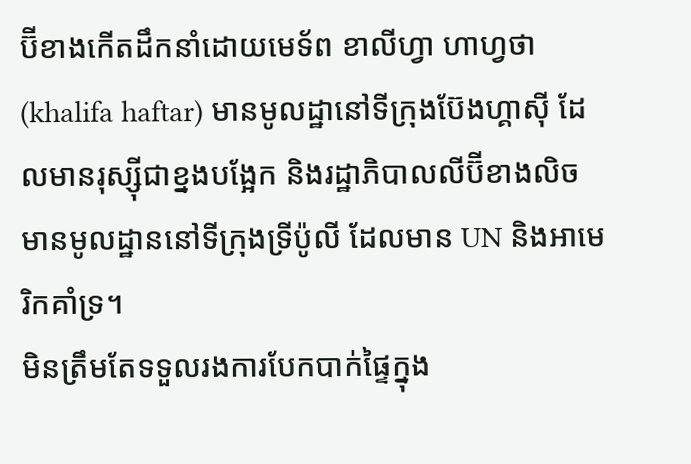ប៊ីខាងកើតដឹកនាំដោយមេទ័ព ខាលីហ្វា ហាហ្វថា (khalifa haftar) មានមូលដ្ឋានៅទីក្រុងប៊ែងហ្គាស៊ី ដែលមានរុស្ស៊ីជាខ្នងបង្អែក និងរដ្ឋាភិបាលលីប៊ីខាងលិច មានមូលដ្ឋាននៅទីក្រុងទ្រីប៉ូលី ដែលមាន UN និងអាមេរិកគាំទ្រ។
មិនត្រឹមតែទទួលរងការបែកបាក់ផ្ទៃក្នុង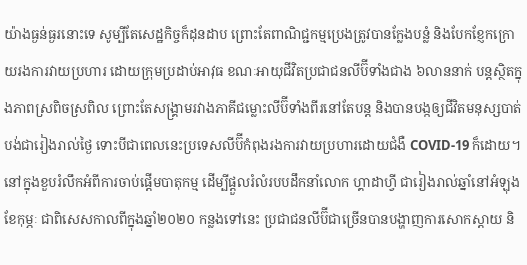យ៉ាងធ្ងន់ធ្ងរនោះទេ សូម្បីតែសេដ្ឋកិច្ចក៏ដុនដាប ព្រោះតែពាណិជ្ជកម្មប្រេងត្រូវបានក្លែងបន្លំ និងបែកខ្ញែកក្រោយរងការវាយប្រហារ ដោយក្រុមប្រដាប់អាវុធ ខណៈអាយុជីវិតប្រជាជនលីប៊ីទាំងជាង ៦លាននាក់ បន្តស្ថិតក្នុងភាពស្រពិចស្រពិល ព្រោះតែសង្គ្រាមរវាងភាគីជម្លោះលីប៊ីទាំងពីរនៅតែបន្ត និងបានបង្កឲ្យជីវិតមនុស្សបាត់បង់ជារៀងរាល់ថ្ងៃ ទោះបីជាពេលនេះប្រទេសលីប៊ីកំពុងរងការវាយប្រហារដោយជំងឺ COVID-19 ក៏ដោយ។
នៅក្នុងខួបរំលឹកអំពីការចាប់ផ្តើមបាតុកម្ម ដើម្បីផ្តួលរំលំរបបដឹកនាំលោក ហ្គាដាហ្វី ជារៀងរាល់ឆ្នាំនៅអំឡុងខែកុម្ភៈ ជាពិសេសកាលពីក្នុងឆ្នាំ២០២០ កន្លងទៅនេះ ប្រជាជនលីប៊ីជាច្រើនបានបង្ហាញការសោកស្តាយ និ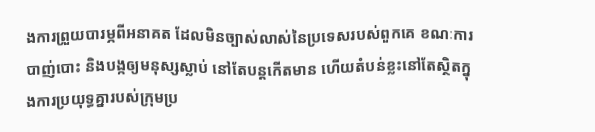ងការព្រួយបារម្ភពីអនាគត ដែលមិនច្បាស់លាស់នៃប្រទេសរបស់ពួកគេ ខណៈការបាញ់បោះ និងបង្កឲ្យមនុស្សស្លាប់ នៅតែបន្តកើតមាន ហើយតំបន់ខ្លះនៅតែស្ថិតក្នុងការប្រយុទ្ធគ្នារបស់ក្រុមប្រ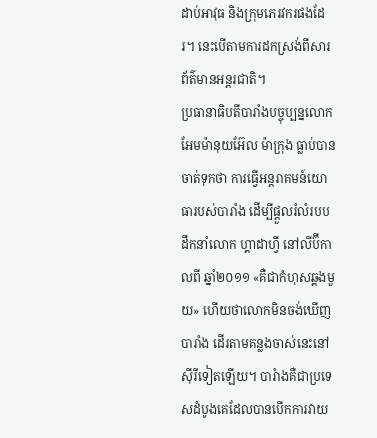ដាប់អាវុធ និងក្រុមភេរវករផងដែរ។ នេះបើតាមការដកស្រង់ពីសារព័ត៌មានអន្តរជាតិ។
ប្រធានាធិបតីបារាំងបច្ចុប្បន្នលោក អែមម៉ានុយអ៊ែល ម៉ាក្រុង ធ្លាប់បានចាត់ទុកថា ការធ្វើអន្តរាគមន៍យោធារបស់បារាំង ដើម្បីផ្ដួលរំលំរបបដឹកនាំលោក ហ្គាដាហ្វី នៅលីប៊ីកាលពី ឆ្នាំ២០១១ «គឺជាកំហុសឆ្គងមួយ» ហើយថាលោកមិនចង់ឃើញបារាំង ដើរតាមគន្លងចាស់នេះនៅស៊ីរីទៀតឡើយ។ បារំាងគឺជាប្រទេសដំបូងគេដែលបានបើកការវាយ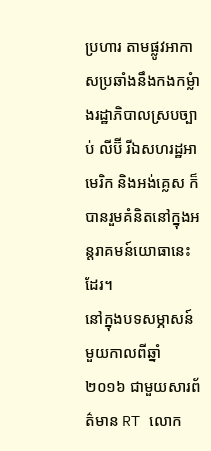ប្រហារ តាមផ្លូវអាកាសប្រឆាំងនឹងកងកម្លំាងរដ្ឋាភិបាលស្របច្បាប់ លីប៊ី រីឯសហរដ្ឋអាមេរិក និងអង់គ្លេស ក៏បានរួមគំនិតនៅក្នុងអន្តរាគមន៍យោធានេះដែរ។
នៅក្នុងបទសម្ភាសន៍មួយកាលពីឆ្នាំ២០១៦ ជាមួយសារព័ត៌មាន RT លោក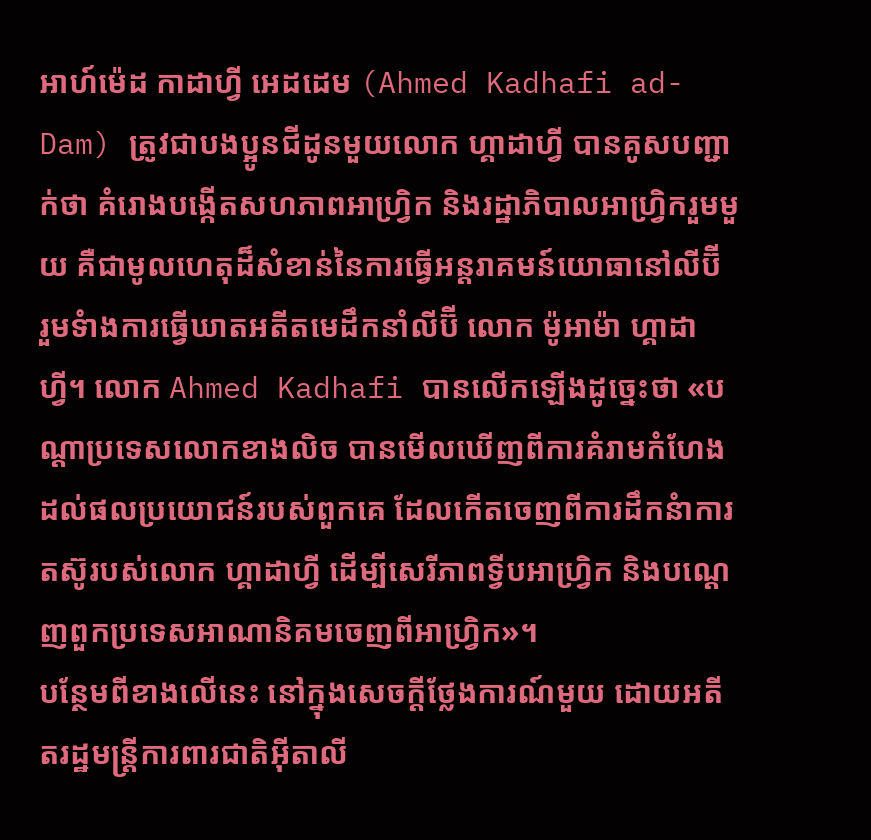អាហ៍ម៉េដ កាដាហ្វី អេដដេម (Ahmed Kadhafi ad-Dam) ត្រូវជាបងប្អូនជីដូនមួយលោក ហ្គាដាហ្វី បានគូសបញ្ជាក់ថា គំរោងបង្កើតសហភាពអាហ្រ្វិក និងរដ្ឋាភិបាលអាហ្រ្វិករួមមួយ គឺជាមូលហេតុដ៏សំខាន់នៃការធ្វើអន្តរាគមន៍យោធានៅលីប៊ី រួមទំាងការធ្វើឃាតអតីតមេដឹកនាំលីប៊ី លោក ម៉ូអាម៉ា ហ្គាដាហ្វី។ លោក Ahmed Kadhafi បានលើកឡើងដូច្នេះថា «បណ្ដាប្រទេសលោកខាងលិច បានមើលឃើញពីការគំរាមកំហែង ដល់ផលប្រយោជន៍របស់ពួកគេ ដែលកើតចេញពីការដឹកនំាការតស៊ូរបស់លោក ហ្គាដាហ្វី ដើម្បីសេរីភាពទ្វីបអាហ្រ្វិក និងបណ្ដេញពួកប្រទេសអាណានិគមចេញពីអាហ្រ្វិក»។
បន្ថែមពីខាងលើនេះ នៅក្នុងសេចក្តីថ្លែងការណ៍មួយ ដោយអតីតរដ្ឋមន្ត្រីការពារជាតិអ៊ីតាលី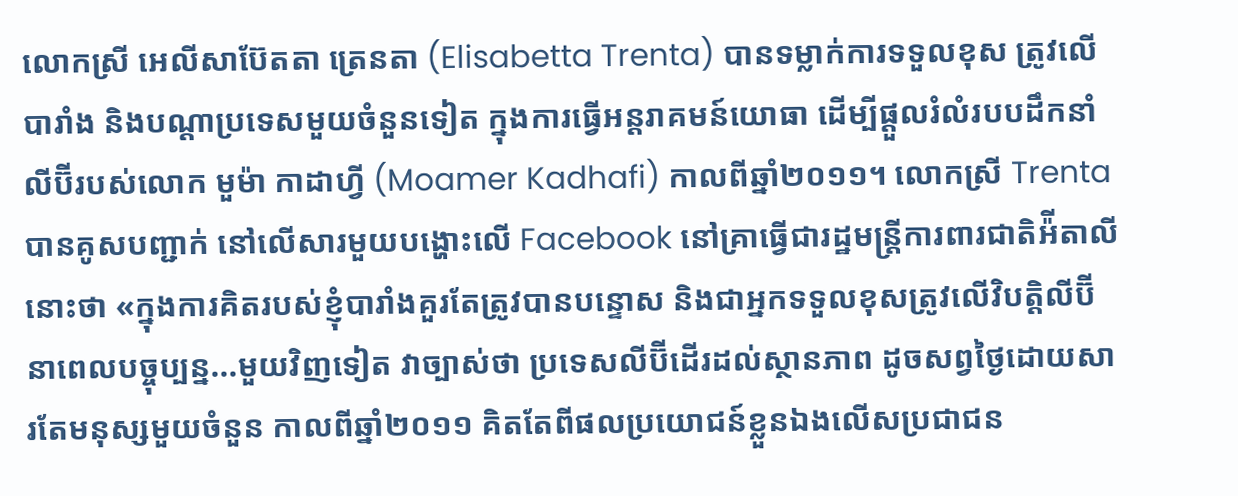លោកស្រី អេលីសាប៊ែតតា ត្រេនតា (Elisabetta Trenta) បានទម្លាក់ការទទួលខុស ត្រូវលើបារាំង និងបណ្ដាប្រទេសមួយចំនួនទៀត ក្នុងការធ្វើអន្តរាគមន៍យោធា ដើម្បីផ្ដួលរំលំរបបដឹកនាំលីប៊ីរបស់លោក មួម៉ា កាដាហ្វី (Moamer Kadhafi) កាលពីឆ្នាំ២០១១។ លោកស្រី Trenta បានគូសបញ្ជាក់ នៅលើសារមួយបង្ហោះលើ Facebook នៅគ្រាធ្វើជារដ្ឋមន្ត្រីការពារជាតិអ៉ីតាលីនោះថា «ក្នុងការគិតរបស់ខ្ញុំបារាំងគួរតែត្រូវបានបន្ទោស និងជាអ្នកទទួលខុសត្រូវលើវិបត្តិលីប៊ី នាពេលបច្ចុប្បន្ន...មួយវិញទៀត វាច្បាស់ថា ប្រទេសលីប៊ីដើរដល់ស្ថានភាព ដូចសព្វថ្ងៃដោយសារតែមនុស្សមួយចំនួន កាលពីឆ្នាំ២០១១ គិតតែពីផលប្រយោជន៍ខ្លួនឯងលើសប្រជាជន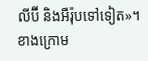លីប៊ី និងអឺរ៉ុបទៅទៀត»។
ខាងក្រោម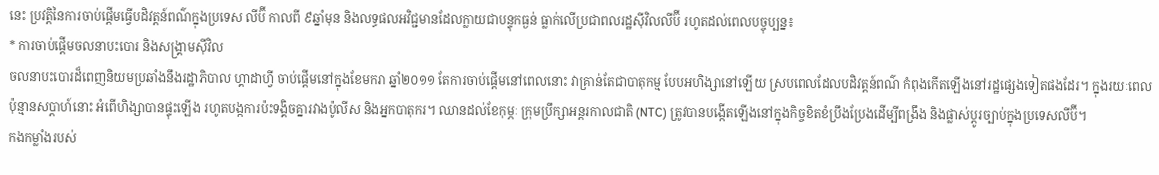នេះ ប្រវត្តិនៃការចាប់ផ្តើមធ្វើបដិវត្តន៍ពណ៌ក្នុងប្រទេស លីប៊ី កាលពី ៩ឆ្នាំមុន និងលទ្ធផលអវិជ្ជមានដែលក្លាយជាបន្ទុកធ្ងន់ ធ្លាក់លើប្រជាពលរដ្ឋស៊ីវិលលីប៊ី រហូតដល់ពេលបច្ចុប្បន្ន៖
* ការចាប់ផ្តើមចលនាបះបោរ និងសង្គ្រាមស៊ីវិល
ចលនាបះបោរដ៏ពេញនិយមប្រឆាំងនឹងរដ្ឋាភិបាល ហ្គាដាហ្វី ចាប់ផ្តើមនៅក្នុងខែមករា ឆ្នាំ២០១១ តែការចាប់ផ្តើមនៅពេលនោះ វាគ្រាន់តែជាបាតុកម្ម បែបអហិង្សានៅឡើយ ស្របពេលដែលបដិវត្តន៍ពណ៌ កំពុងកើតឡើងនៅរដ្ឋផ្សេងទៀតផងដែរ។ ក្នុងរយៈពេលប៉ុន្មានសប្ដាហ៍នោះ អំពើហិង្សាបានផ្ទុះឡើង រហូតបង្កការប៉ះទង្គិចគ្នារវាងប៉ូលីស និងអ្នកបាតុករ។ ឈានដល់ខែកុម្ភៈ ក្រុមប្រឹក្សាអន្តរកាលជាតិ (NTC) ត្រូវបានបង្កើតឡើងនៅក្នុងកិច្ចខិតខំប្រឹងប្រែងដើម្បីពង្រឹង និងផ្លាស់ប្តូរច្បាប់ក្នុងប្រទេសលីប៊ី។
កងកម្លាំងរបស់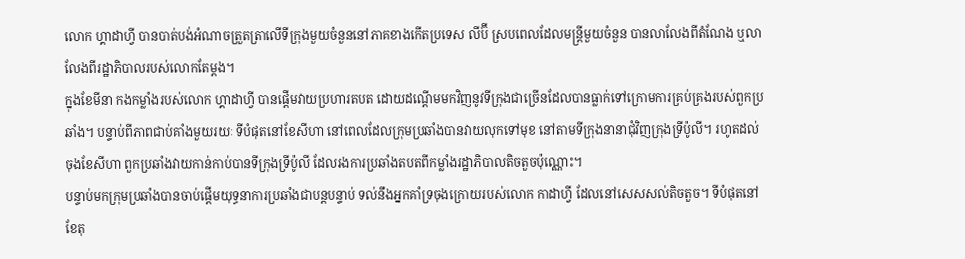លោក ហ្គាដាហ្វី បានបាត់បង់អំណាចត្រួតត្រាលើទីក្រុងមួយចំនួននៅភាគខាងកើតប្រទេស លីប៊ី ស្របពេលដែលមន្រ្តីមួយចំនួន បានលាលែងពីតំណែង ឬលាលែងពីរដ្ឋាភិបាលរបស់លោកតែម្តង។
ក្នុងខែមីនា កងកម្លាំងរបស់លោក ហ្គាដាហ្វី បានផ្ដើមវាយប្រហារតបត ដោយដណ្តើមមកវិញនូវទីក្រុងជាច្រើនដែលបានធ្លាក់ទៅក្រោមការគ្រប់គ្រងរបស់ពួកប្រឆាំង។ បន្ទាប់ពីភាពជាប់គាំងមួយរយៈ ទីបំផុតនៅខែសីហា នៅពេលដែលក្រុមប្រឆាំងបានវាយលុកទៅមុខ នៅតាមទីក្រុងនានាជុំវិញក្រុងទ្រីប៉ូលី។ រហូតដល់ចុងខែសីហា ពួកប្រឆាំងវាយកាន់កាប់បានទីក្រុងទ្រីប៉ូលី ដែលរងការប្រឆាំងតបតពីកម្លាំងរដ្ឋាភិបាលតិចតួចប៉ុណ្ណោះ។
បន្ទាប់មកក្រុមប្រឆាំងបានចាប់ផ្តើមយុទ្ធនាការប្រឆាំងជាបន្តបន្ទាប់ ទល់នឹងអ្នកគាំទ្រចុងក្រោយរបស់លោក កាដាហ្វី ដែលនៅសេសសល់តិចតួច។ ទីបំផុតនៅខែតុ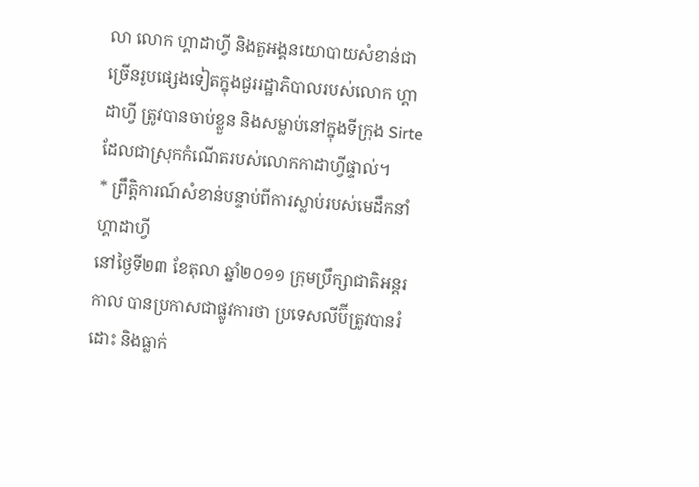លា លោក ហ្គាដាហ្វី និងតួអង្គនយោបាយសំខាន់ជាច្រើនរូបផ្សេងទៀតក្នុងជួររដ្ឋាភិបាលរបស់លោក ហ្គាដាហ្វី ត្រូវបានចាប់ខ្លួន និងសម្លាប់នៅក្នុងទីក្រុង Sirte ដែលជាស្រុកកំណើតរបស់លោកកាដាហ្វីផ្ទាល់។
* ព្រឹត្តិការណ៍សំខាន់បន្ទាប់ពីការស្លាប់របស់មេដឹកនាំហ្គាដាហ្វី
នៅថ្ងៃទី២៣ ខែតុលា ឆ្នាំ២០១១ ក្រុមប្រឹក្សាជាតិអន្តរកាល បានប្រកាសជាផ្លូវការថា ប្រទេសលីប៊ីត្រូវបានរំដោះ និងធ្លាក់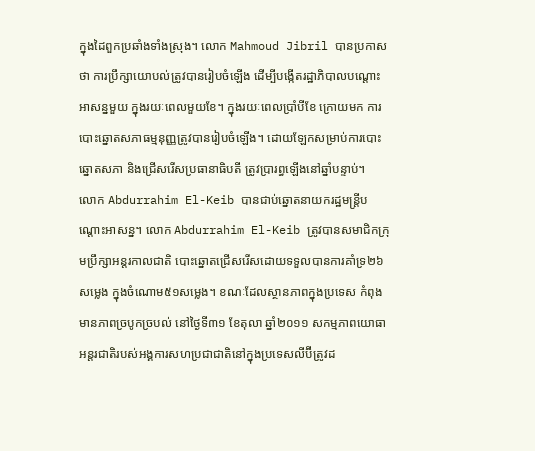ក្នុងដៃពួកប្រឆាំងទាំងស្រុង។ លោក Mahmoud Jibril បានប្រកាសថា ការប្រឹក្សាយោបល់ត្រូវបានរៀបចំឡើង ដើម្បីបង្កើតរដ្ឋាភិបាលបណ្តោះអាសន្នមួយ ក្នុងរយៈពេលមួយខែ។ ក្នុងរយៈពេលប្រាំបីខែ ក្រោយមក ការបោះឆ្នោតសភាធម្មនុញ្ញត្រូវបានរៀបចំឡើង។ ដោយឡែកសម្រាប់ការបោះឆ្នោតសភា និងជ្រើសរើសប្រធានាធិបតី ត្រូវប្រារព្ធឡើងនៅឆ្នាំបន្ទាប់។
លោក Abdurrahim El-Keib បានជាប់ឆ្នោតនាយករដ្ឋមន្ត្រីបណ្តោះអាសន្ន។ លោក Abdurrahim El-Keib ត្រូវបានសមាជិកក្រុមប្រឹក្សាអន្តរកាលជាតិ បោះឆ្នោតជ្រើសរើសដោយទទួលបានការគាំទ្រ២៦សម្លេង ក្នុងចំណោម៥១សម្លេង។ ខណៈដែលស្ថានភាពក្នុងប្រទេស កំពុងមានភាពច្របូកច្របល់ នៅថ្ងៃទី៣១ ខែតុលា ឆ្នាំ២០១១ សកម្មភាពយោធាអន្ដរជាតិរបស់អង្គការសហប្រជាជាតិនៅក្នុងប្រទេសលីប៊ីត្រូវដ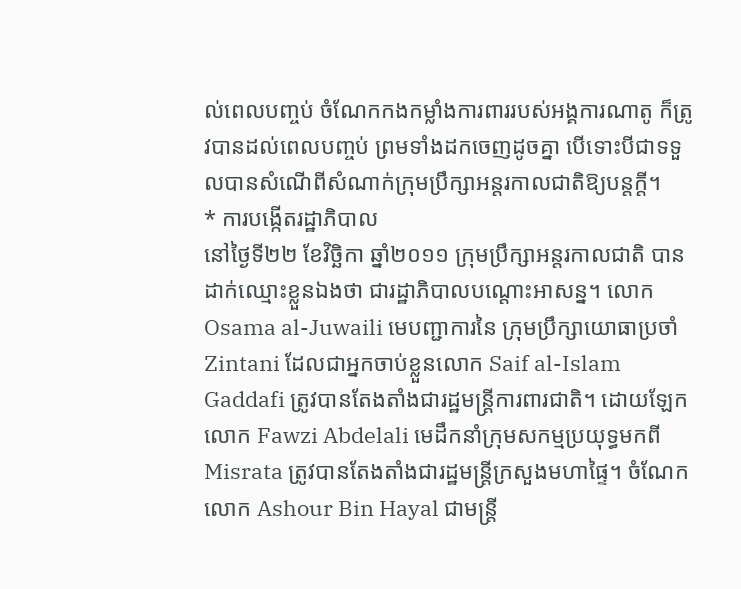ល់ពេលបញ្ចប់ ចំណែកកងកម្លាំងការពាររបស់អង្គការណាតូ ក៏ត្រូវបានដល់ពេលបញ្ចប់ ព្រមទាំងដកចេញដូចគ្នា បើទោះបីជាទទួលបានសំណើពីសំណាក់ក្រុមប្រឹក្សាអន្តរកាលជាតិឱ្យបន្តក្តី។
* ការបង្កើតរដ្ឋាភិបាល
នៅថ្ងៃទី២២ ខែវិច្ឆិកា ឆ្នាំ២០១១ ក្រុមប្រឹក្សាអន្តរកាលជាតិ បានដាក់ឈ្មោះខ្លួនឯងថា ជារដ្ឋាភិបាលបណ្តោះអាសន្ន។ លោក Osama al-Juwaili មេបញ្ជាការនៃ ក្រុមប្រឹក្សាយោធាប្រចាំ Zintani ដែលជាអ្នកចាប់ខ្លួនលោក Saif al-Islam Gaddafi ត្រូវបានតែងតាំងជារដ្ឋមន្ត្រីការពារជាតិ។ ដោយឡែកលោក Fawzi Abdelali មេដឹកនាំក្រុមសកម្មប្រយុទ្ធមកពី Misrata ត្រូវបានតែងតាំងជារដ្ឋមន្ត្រីក្រសួងមហាផ្ទៃ។ ចំណែកលោក Ashour Bin Hayal ជាមន្ត្រី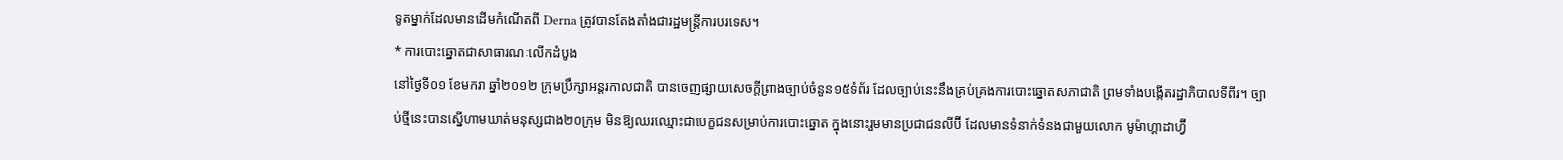ទូតម្នាក់ដែលមានដើមកំណើតពី Derna ត្រូវបានតែងតាំងជារដ្ឋមន្ត្រីការបរទេស។
* ការបោះឆ្នោតជាសាធារណៈលើកដំបូង
នៅថ្ងៃទី០១ ខែមករា ឆ្នាំ២០១២ ក្រុមប្រឹក្សាអន្តរកាលជាតិ បានចេញផ្សាយសេចក្តីព្រាងច្បាប់ចំនួន១៥ទំព័រ ដែលច្បាប់នេះនឹងគ្រប់គ្រងការបោះឆ្នោតសភាជាតិ ព្រមទាំងបង្កើតរដ្ឋាភិបាលទីពីរ។ ច្បាប់ថ្មីនេះបានស្នើហាមឃាត់មនុស្សជាង២០ក្រុម មិនឱ្យឈរឈ្មោះជាបេក្ខជនសម្រាប់ការបោះឆ្នោត ក្នុងនោះរួមមានប្រជាជនលីប៊ី ដែលមានទំនាក់ទំនងជាមួយលោក មូម៉ាហ្គាដាហ្វ៊ី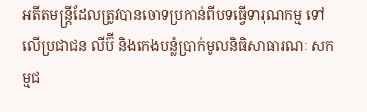អតីតមន្ត្រីដែលត្រូវបានចោទប្រកាន់ពីបទធ្វើទារុណកម្ម ទៅលើប្រជាជន លីប៊ី និងកេងបន្លំប្រាក់មូលនិធិសាធារណៈ សកម្មជ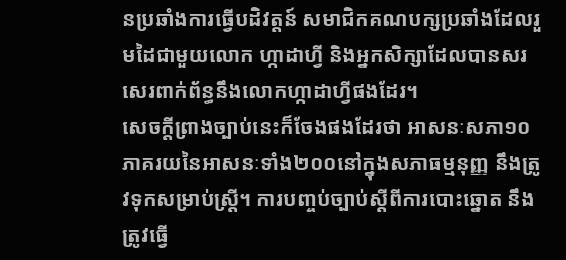នប្រឆាំងការធ្វើបដិវត្តន៍ សមាជិកគណបក្សប្រឆាំងដែលរួមដៃជាមួយលោក ហ្កាដាហ្វី និងអ្នកសិក្សាដែលបានសរសេរពាក់ព័ន្ធនឹងលោកហ្កាដាហ្វីផងដែរ។
សេចក្តីព្រាងច្បាប់នេះក៏ចែងផងដែរថា អាសនៈសភា១០ភាគរយនៃអាសនៈទាំង២០០នៅក្នុងសភាធម្មនុញ្ញ នឹងត្រូវទុកសម្រាប់ស្ត្រី។ ការបញ្ចប់ច្បាប់ស្តីពីការបោះឆ្នោត នឹងត្រូវធ្វើ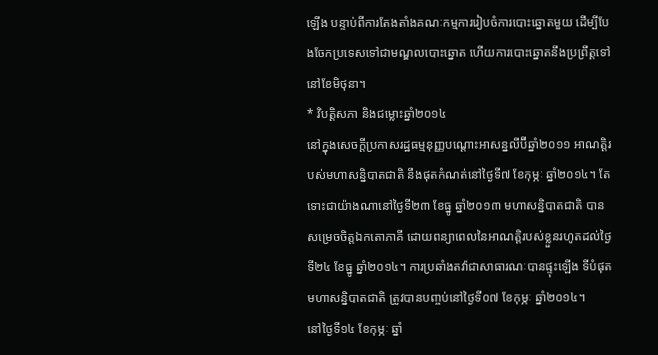ឡើង បន្ទាប់ពីការតែងតាំងគណៈកម្មការរៀបចំការបោះឆ្នោតមួយ ដើម្បីបែងចែកប្រទេសទៅជាមណ្ឌលបោះឆ្នោត ហើយការបោះឆ្នោតនឹងប្រព្រឹត្តទៅនៅខែមិថុនា។
* វិបត្តិសភា និងជម្លោះឆ្នាំ២០១៤
នៅក្នុងសេចក្តីប្រកាសរដ្ឋធម្មនុញ្ញបណ្តោះអាសន្នលីប៊ីឆ្នាំ២០១១ អាណត្តិរបស់មហាសន្និបាតជាតិ នឹងផុតកំណត់នៅថ្ងៃទី៧ ខែកុម្ភៈ ឆ្នាំ២០១៤។ តែទោះជាយ៉ាងណានៅថ្ងៃទី២៣ ខែធ្នូ ឆ្នាំ២០១៣ មហាសន្និបាតជាតិ បានសម្រេចចិត្តឯកតោភាគី ដោយពន្យាពេលនៃអាណត្តិរបស់ខ្លួនរហូតដល់ថ្ងៃទី២៤ ខែធ្នូ ឆ្នាំ២០១៤។ ការប្រឆាំងតវ៉ាជាសាធារណៈបានផ្ទុះឡើង ទីបំផុតមហាសន្និបាតជាតិ ត្រូវបានបញ្ចប់នៅថ្ងៃទី០៧ ខែកុម្ភៈ ឆ្នាំ២០១៤។
នៅថ្ងៃទី១៤ ខែកុម្ភៈ ឆ្នាំ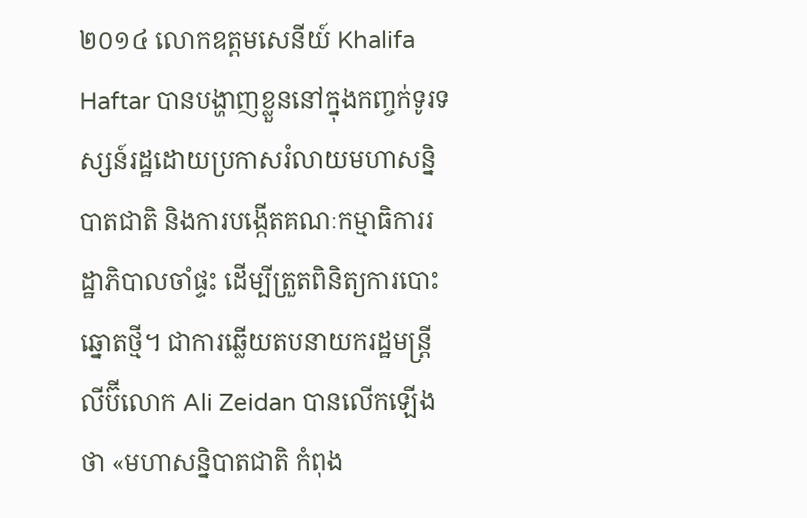២០១៤ លោកឧត្ដមសេនីយ៍ Khalifa Haftar បានបង្ហាញខ្លួននៅក្នុងកញ្ចក់ទូរទស្សន៍រដ្ឋដោយប្រកាសរំលាយមហាសន្និបាតជាតិ និងការបង្កើតគណៈកម្មាធិការរដ្ឋាភិបាលចាំផ្ទះ ដើម្បីត្រួតពិនិត្យការបោះឆ្នោតថ្មី។ ជាការឆ្លើយតបនាយករដ្ឋមន្ត្រីលីប៊ីលោក Ali Zeidan បានលើកឡើងថា «មហាសន្និបាតជាតិ កំពុង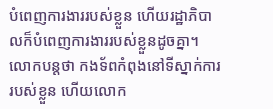បំពេញការងាររបស់ខ្លួន ហើយរដ្ឋាភិបាលក៏បំពេញការងាររបស់ខ្លួនដូចគ្នា។ លោកបន្តថា កងទ័ពកំពុងនៅទីស្នាក់ការរបស់ខ្លួន ហើយលោក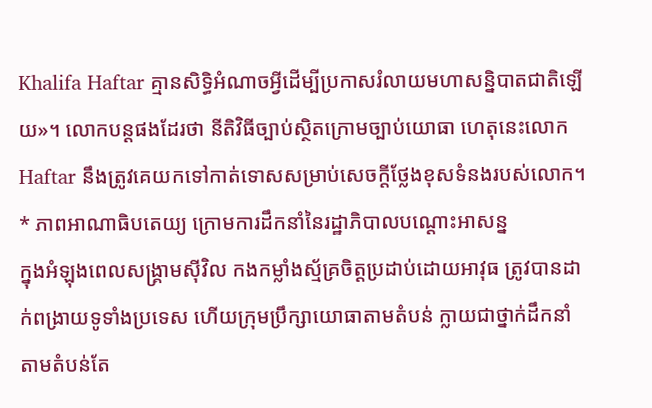Khalifa Haftar គ្មានសិទ្ធិអំណាចអ្វីដើម្បីប្រកាសរំលាយមហាសន្និបាតជាតិឡើយ»។ លោកបន្តផងដែរថា នីតិវិធីច្បាប់ស្ថិតក្រោមច្បាប់យោធា ហេតុនេះលោក Haftar នឹងត្រូវគេយកទៅកាត់ទោសសម្រាប់សេចក្តីថ្លែងខុសទំនងរបស់លោក។
* ភាពអាណាធិបតេយ្យ ក្រោមការដឹកនាំនៃរដ្ឋាភិបាលបណ្តោះអាសន្ន
ក្នុងអំឡុងពេលសង្គ្រាមស៊ីវិល កងកម្លាំងស្ម័គ្រចិត្តប្រដាប់ដោយអាវុធ ត្រូវបានដាក់ពង្រាយទូទាំងប្រទេស ហើយក្រុមប្រឹក្សាយោធាតាមតំបន់ ក្លាយជាថ្នាក់ដឹកនាំតាមតំបន់តែ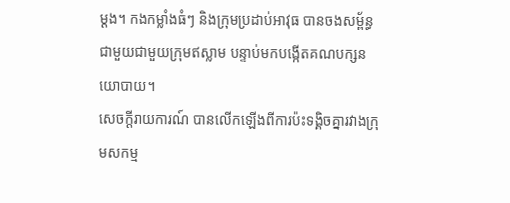ម្តង។ កងកម្លាំងធំៗ និងក្រុមប្រដាប់អាវុធ បានចងសម្ព័ន្ធជាមួយជាមួយក្រុមឥស្លាម បន្ទាប់មកបង្កើតគណបក្សនយោបាយ។
សេចក្តីរាយការណ៍ បានលើកឡើងពីការប៉ះទង្គិចគ្នារវាងក្រុមសកម្ម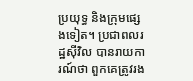ប្រយុទ្ធ និងក្រុមផ្សេងទៀត។ ប្រជាពលរដ្ឋស៊ីវិល បានរាយការណ៍ថា ពួកគេត្រូវរង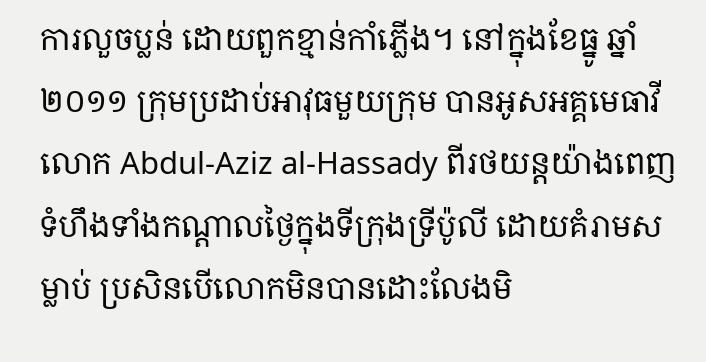ការលួចប្លន់ ដោយពួកខ្មាន់កាំភ្លើង។ នៅក្នុងខែធ្នូ ឆ្នាំ២០១១ ក្រុមប្រដាប់អាវុធមួយក្រុម បានអូសអគ្គមេធាវី លោក Abdul-Aziz al-Hassady ពីរថយន្តយ៉ាងពេញទំហឹងទាំងកណ្តាលថ្ងៃក្នុងទីក្រុងទ្រីប៉ូលី ដោយគំរាមសម្លាប់ ប្រសិនបើលោកមិនបានដោះលែងមិ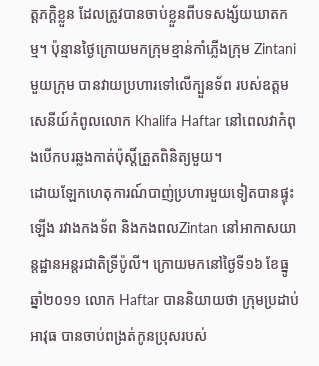ត្តភក្តិខ្លួន ដែលត្រូវបានចាប់ខ្លួនពីបទសង្ស័យឃាតកម្ម។ ប៉ុន្មានថ្ងៃក្រោយមកក្រុមខ្មាន់កាំភ្លើងក្រុម Zintani មួយក្រុម បានវាយប្រហារទៅលើក្បួនទ័ព របស់ឧត្ដមសេនីយ៍កំពូលលោក Khalifa Haftar នៅពេលវាកំពុងបើកបរឆ្លងកាត់ប៉ុស្តិ៍ត្រួតពិនិត្យមួយ។
ដោយឡែកហេតុការណ៍បាញ់ប្រហារមួយទៀតបានផ្ទុះឡើង រវាងកងទ័ព និងកងពលZintan នៅអាកាសយាន្តដ្ឋានអន្តរជាតិទ្រីប៉ូលី។ ក្រោយមកនៅថ្ងៃទី១៦ ខែធ្នូ ឆ្នាំ២០១១ លោក Haftar បាននិយាយថា ក្រុមប្រដាប់អាវុធ បានចាប់ពង្រត់កូនប្រុសរបស់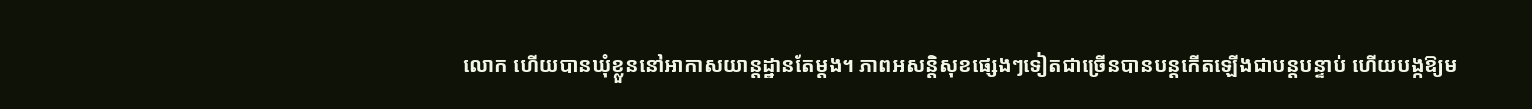លោក ហើយបានឃុំខ្លួននៅអាកាសយាន្តដ្ឋានតែម្តង។ ភាពអសន្តិសុខផ្សេងៗទៀតជាច្រើនបានបន្តកើតឡើងជាបន្តបន្ទាប់ ហើយបង្កឱ្យម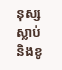នុស្សស្លាប់ និងខូ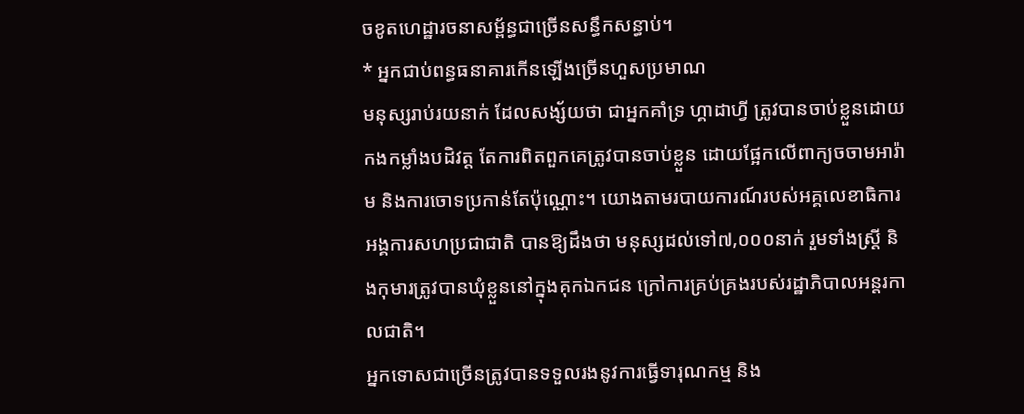ចខូតហេដ្ឋារចនាសម្ព័ន្ធជាច្រើនសន្ធឹកសន្ធាប់។
* អ្នកជាប់ពន្ធធនាគារកើនឡើងច្រើនហួសប្រមាណ
មនុស្សរាប់រយនាក់ ដែលសង្ស័យថា ជាអ្នកគាំទ្រ ហ្គាដាហ្វី ត្រូវបានចាប់ខ្លួនដោយកងកម្លាំងបដិវត្ត តែការពិតពួកគេត្រូវបានចាប់ខ្លួន ដោយផ្អែកលើពាក្យចចាមអារ៉ាម និងការចោទប្រកាន់តែប៉ុណ្ណោះ។ យោងតាមរបាយការណ៍របស់អគ្គលេខាធិការអង្គការសហប្រជាជាតិ បានឱ្យដឹងថា មនុស្សដល់ទៅ៧,០០០នាក់ រួមទាំងស្ត្រី និងកុមារត្រូវបានឃុំខ្លួននៅក្នុងគុកឯកជន ក្រៅការគ្រប់គ្រងរបស់រដ្ឋាភិបាលអន្តរកាលជាតិ។
អ្នកទោសជាច្រើនត្រូវបានទទួលរងនូវការធ្វើទារុណកម្ម និង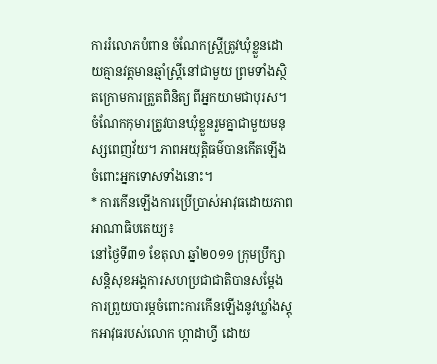ការរំលោភបំពាន ចំណែកស្ត្រីត្រូវឃុំខ្លួនដោយគ្មានវត្តមានឆ្មាំស្ត្រីនៅជាមួយ ព្រមទាំងស្ថិតក្រោមការត្រួតពិនិត្យ ពីអ្នកយាមជាបុរស។ ចំណែកកុមារត្រូវបានឃុំខ្លួនរួមគ្នាជាមួយមនុស្សពេញវ័យ។ ភាពអយុត្តិធម៌បានកើតឡើង ចំពោះអ្នកទោសទាំងនោះ។
* ការកើនឡើងការប្រើប្រាស់អាវុធដោយភាពអាណាធិបតេយ្យ៖
នៅថ្ងៃទី៣១ ខែតុលា ឆ្នាំ២០១១ ក្រុមប្រឹក្សាសន្តិសុខអង្គការសហប្រជាជាតិបានសម្តែងការព្រួយបារម្ភចំពោះការកើនឡើងនូវឃ្លាំងស្តុកអាវុធរបស់លោក ហ្កាដាហ្វី ដោយ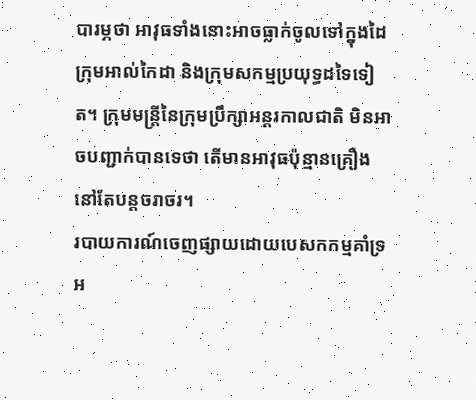បារម្ភថា អាវុធទាំងនោះអាចធ្លាក់ចូលទៅក្នុងដៃក្រុមអាល់កៃដា និងក្រុមសកម្មប្រយុទ្ធដទៃទៀត។ ក្រុមមន្រ្តីនៃក្រុមប្រឹក្សាអន្តរកាលជាតិ មិនអាចបញ្ជាក់បានទេថា តើមានអាវុធប៉ុន្មានគ្រឿងនៅតែបន្តចរាចរ។
របាយការណ៍ចេញផ្សាយដោយបេសកកម្មគាំទ្រអ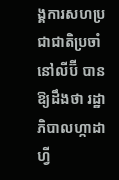ង្គការសហប្រជាជាតិប្រចាំនៅលីប៊ី បានឱ្យដឹងថា រដ្ឋាភិបាលហ្កាដាហ្វី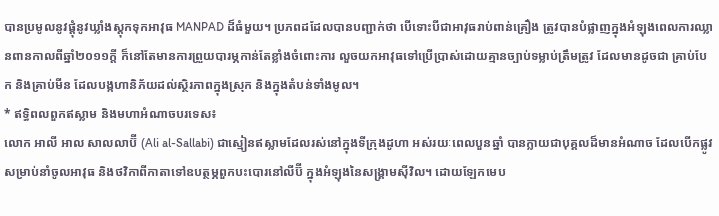បានប្រមូលនូវផ្តុំនូវឃ្លាំងស្តុកទុកអាវុធ MANPAD ដ៏ធំមួយ។ ប្រភពដដែលបានបញ្ជាក់ថា បើទោះបីជាអាវុធរាប់ពាន់គ្រឿង ត្រូវបានបំផ្លាញក្នុងអំឡុងពេលការឈ្លានពានកាលពីឆ្នាំ២០១១ក្តី ក៏នៅតែមានការព្រួយបារម្ភកាន់តែខ្លាំងចំពោះការ លួចយកអាវុធទៅប្រើប្រាស់ដោយគ្មានច្បាប់ទម្លាប់ត្រឹមត្រូវ ដែលមានដូចជា គ្រាប់បែក និងគ្រាប់មីន ដែលបង្កហានិភ័យដល់ស្ថិរភាពក្នុងស្រុក និងក្នុងតំបន់ទាំងមូល។
* ឥទ្ធិពលពួកឥស្លាម និងមហាអំណាចបរទេស៖
លោក អាលី អាល សាលលាប៊ី (Ali al-Sallabi) ជាស្មៀនឥស្លាមដែលរស់នៅក្នុងទីក្រុងដូហា អស់រយៈពេលបួនឆ្នាំ បានក្លាយជាបុគ្គលដ៏មានអំណាច ដែលបើកផ្លូវសម្រាប់នាំចូលអាវុធ និងថវិកាពីកាតាទៅឧបត្ថម្ភពួកបះបោរនៅលីប៊ី ក្នុងអំឡុងនៃសង្គ្រាមស៊ីវិល។ ដោយឡែកមេប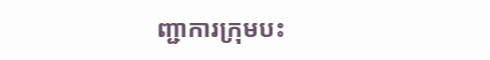ញ្ជាការក្រុមបះ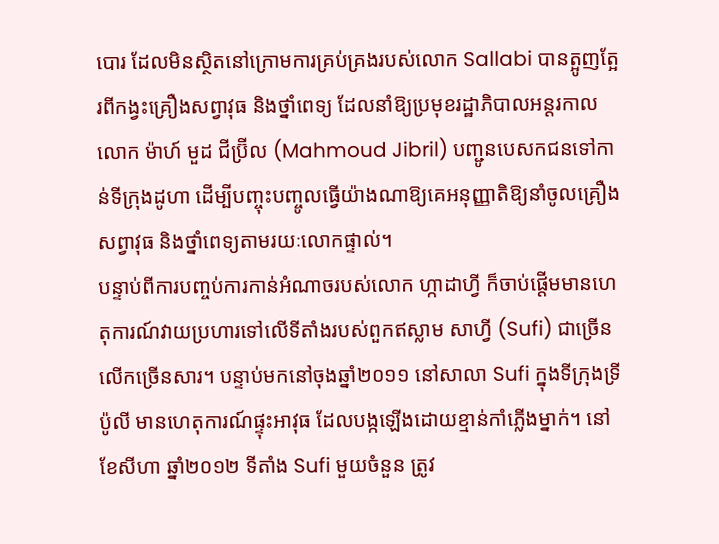បោរ ដែលមិនស្ថិតនៅក្រោមការគ្រប់គ្រងរបស់លោក Sallabi បានត្អូញត្អែរពីកង្វះគ្រឿងសព្វាវុធ និងថ្នាំពេទ្យ ដែលនាំឱ្យប្រមុខរដ្ឋាភិបាលអន្តរកាល លោក ម៉ាហ៍ មួដ ជីប្រ៊ីល (Mahmoud Jibril) បញ្ជូនបេសកជនទៅកាន់ទីក្រុងដូហា ដើម្បីបញ្ចុះបញ្ចូលធ្វើយ៉ាងណាឱ្យគេអនុញ្ញាតិឱ្យនាំចូលគ្រឿងសព្វាវុធ និងថ្នាំពេទ្យតាមរយៈលោកផ្ទាល់។
បន្ទាប់ពីការបញ្ចប់ការកាន់អំណាចរបស់លោក ហ្កាដាហ្វី ក៏ចាប់ផ្តើមមានហេតុការណ៍វាយប្រហារទៅលើទីតាំងរបស់ពួកឥស្លាម សាហ្វី (Sufi) ជាច្រើនលើកច្រើនសារ។ បន្ទាប់មកនៅចុងឆ្នាំ២០១១ នៅសាលា Sufi ក្នុងទីក្រុងទ្រីប៉ូលី មានហេតុការណ៍ផ្ទុះអាវុធ ដែលបង្កឡើងដោយខ្មាន់កាំភ្លើងម្នាក់។ នៅខែសីហា ឆ្នាំ២០១២ ទីតាំង Sufi មួយចំនួន ត្រូវ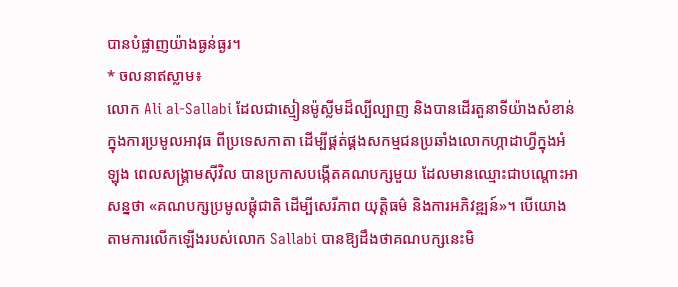បានបំផ្លាញយ៉ាងធ្ងន់ធ្ងរ។
* ចលនាឥស្លាម៖
លោក Ali al-Sallabi ដែលជាស្មៀនម៉ូស្លីមដ៏ល្បីល្បាញ និងបានដើរតួនាទីយ៉ាងសំខាន់ក្នុងការប្រមូលអាវុធ ពីប្រទេសកាតា ដើម្បីផ្គត់ផ្គងសកម្មជនប្រឆាំងលោកហ្កាដាហ្វីក្នុងអំឡុង ពេលសង្រ្គាមស៊ីវិល បានប្រកាសបង្កើតគណបក្សមួយ ដែលមានឈ្មោះជាបណ្តោះអាសន្នថា «គណបក្សប្រមូលផ្តុំជាតិ ដើម្បីសេរីភាព យុត្តិធម៌ និងការអភិវឌ្ឍន៍»។ បើយោងតាមការលើកឡើងរបស់លោក Sallabi បានឱ្យដឹងថាគណបក្សនេះមិ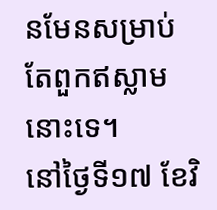នមែនសម្រាប់តែពួកឥស្លាមនោះទេ។
នៅថ្ងៃទី១៧ ខែវិ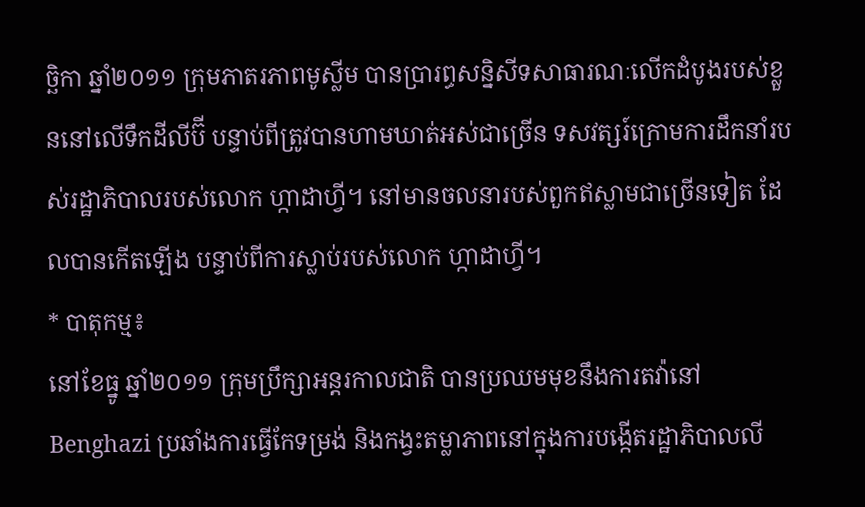ច្ឆិកា ឆ្នាំ២០១១ ក្រុមភាតរភាពមូស្លីម បានប្រារព្ធសន្និសីទសាធារណៈលើកដំបូងរបស់ខ្លួននៅលើទឹកដីលីប៊ី បន្ទាប់ពីត្រូវបានហាមឃាត់អស់ជាច្រើន ទសវត្សរ៍ក្រោមការដឹកនាំរបស់រដ្ឋាភិបាលរបស់លោក ហ្កាដាហ្វី។ នៅមានចលនារបស់ពួកឥស្លាមជាច្រើនទៀត ដែលបានកើតឡើង បន្ទាប់ពីការស្លាប់របស់លោក ហ្កាដាហ្វី។
* បាតុកម្ម៖
នៅខែធ្នូ ឆ្នាំ២០១១ ក្រុមប្រឹក្សាអន្តរកាលជាតិ បានប្រឈមមុខនឹងការតវ៉ានៅ Benghazi ប្រឆាំងការធ្វើកែទម្រង់ និងកង្វះតម្លាភាពនៅក្នុងការបង្កើតរដ្ឋាភិបាលលី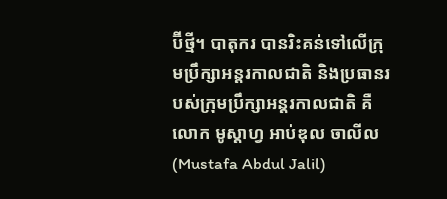ប៊ីថ្មី។ បាតុករ បានរិះគន់ទៅលើក្រុមប្រឹក្សាអន្តរកាលជាតិ និងប្រធានរបស់ក្រុមប្រឹក្សាអន្តរកាលជាតិ គឺលោក មូស្តាហ្វ អាប់ឌុល ចាលីល (Mustafa Abdul Jalil)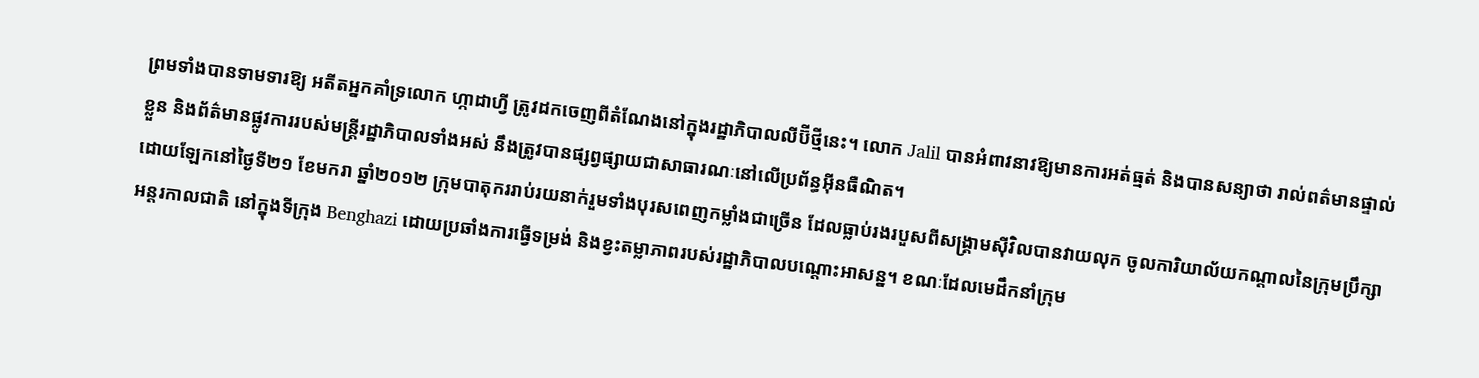ព្រមទាំងបានទាមទារឱ្យ អតីតអ្នកគាំទ្រលោក ហ្កាដាហ្វី ត្រូវដកចេញពីតំណែងនៅក្នុងរដ្ឋាភិបាលលីប៊ីថ្មីនេះ។ លោក Jalil បានអំពាវនាវឱ្យមានការអត់ធ្មត់ និងបានសន្យាថា រាល់ពត៌មានផ្ទាល់ខ្លួន និងព័ត៌មានផ្លូវការរបស់មន្រ្តីរដ្ឋាភិបាលទាំងអស់ នឹងត្រូវបានផ្សព្វផ្សាយជាសាធារណៈនៅលើប្រព័ន្ធអ៊ីនធឺណិត។
ដោយឡែកនៅថ្ងៃទី២១ ខែមករា ឆ្នាំ២០១២ ក្រុមបាតុកររាប់រយនាក់រួមទាំងបុរសពេញកម្លាំងជាច្រើន ដែលធ្លាប់រងរបួសពីសង្គ្រាមស៊ីវិលបានវាយលុក ចូលការិយាល័យកណ្តាលនៃក្រុមប្រឹក្សាអន្តរកាលជាតិ នៅក្នុងទីក្រុង Benghazi ដោយប្រឆាំងការធ្វើទម្រង់ និងខ្វះតម្លាភាពរបស់រដ្ឋាភិបាលបណ្តោះអាសន្ន។ ខណៈដែលមេដឹកនាំក្រុម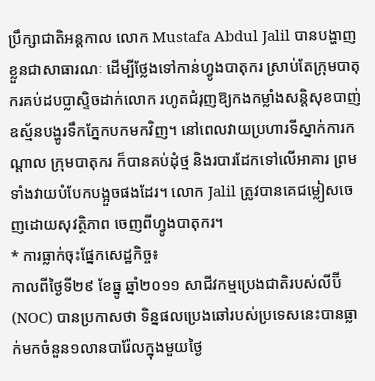ប្រឹក្សាជាតិអន្តកាល លោក Mustafa Abdul Jalil បានបង្ហាញខ្លួនជាសាធារណៈ ដើម្បីថ្លែងទៅកាន់ហ្វូងបាតុករ ស្រាប់តែក្រុមបាតុករគប់ដបប្លាស្ទិចដាក់លោក រហូតជំរុញឱ្យកងកម្លាំងសន្ដិសុខបាញ់ឧស្ម័នបង្ហូរទឹកភ្នែកបកមកវិញ។ នៅពេលវាយប្រហារទីស្នាក់ការកណ្តាល ក្រុមបាតុករ ក៏បានគប់ដុំថ្ម និងរបារដែកទៅលើអាគារ ព្រមទាំងវាយបំបែកបង្អួចផងដែរ។ លោក Jalil ត្រូវបានគេជម្លៀសចេញដោយសុវត្ថិភាព ចេញពីហ្វូងបាតុករ។
* ការធ្លាក់ចុះផ្នែកសេដ្ឋកិច្ច៖
កាលពីថ្ងៃទី២៩ ខែធ្នូ ឆ្នាំ២០១១ សាជីវកម្មប្រេងជាតិរបស់លីប៊ី (NOC) បានប្រកាសថា ទិន្នផលប្រេងឆៅរបស់ប្រទេសនេះបានធ្លាក់មកចំនួន១លានបារ៉ែលក្នុងមួយថ្ងៃ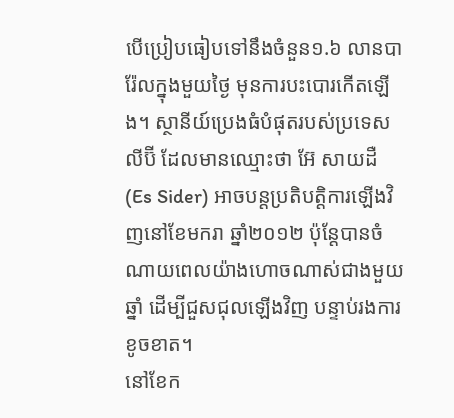បើប្រៀបធៀបទៅនឹងចំនួន១.៦ លានបារ៉ែលក្នុងមួយថ្ងៃ មុនការបះបោរកើតឡើង។ ស្ថានីយ៍ប្រេងធំបំផុតរបស់ប្រទេសលីប៊ី ដែលមានឈ្មោះថា អ៊ែ សាយដឺ (Es Sider) អាចបន្តប្រតិបត្តិការឡើងវិញនៅខែមករា ឆ្នាំ២០១២ ប៉ុន្តែបានចំណាយពេលយ៉ាងហោចណាស់ជាងមួយឆ្នាំ ដើម្បីជួសជុលឡើងវិញ បន្ទាប់រងការខូចខាត។
នៅខែក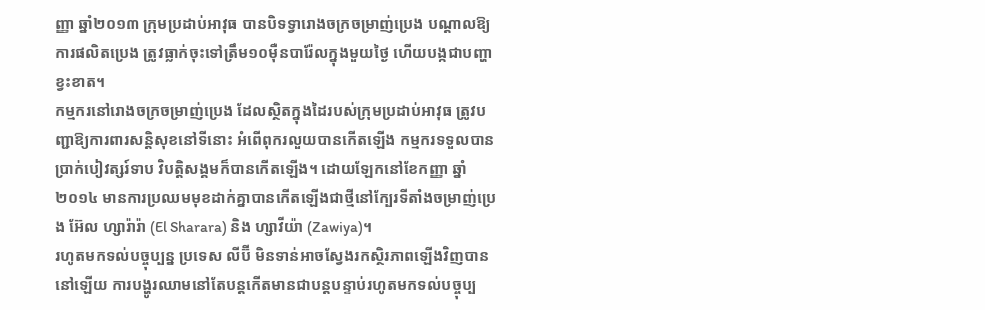ញ្ញា ឆ្នាំ២០១៣ ក្រុមប្រដាប់អាវុធ បានបិទទ្វារោងចក្រចម្រាញ់ប្រេង បណ្តាលឱ្យការផលិតប្រេង ត្រូវធ្លាក់ចុះទៅត្រឹម១០ម៉ឺនបារ៉ែលក្នុងមួយថ្ងៃ ហើយបង្កជាបញ្ហាខ្វះខាត។
កម្មករនៅរោងចក្រចម្រាញ់ប្រេង ដែលស្ថិតក្នុងដៃរបស់ក្រុមប្រដាប់អាវុធ ត្រូវបញ្ជាឱ្យការពារសន្តិសុខនៅទីនោះ អំពើពុករលួយបានកើតឡើង កម្មករទទួលបានប្រាក់បៀវត្សរ៍ទាប វិបត្តិសង្គមក៏បានកើតឡើង។ ដោយឡែកនៅខែកញ្ញា ឆ្នាំ២០១៤ មានការប្រឈមមុខដាក់គ្នាបានកើតឡើងជាថ្មីនៅក្បែរទីតាំងចម្រាញ់ប្រេង អ៊ែល ហ្សារ៉ារ៉ា (El Sharara) និង ហ្សាវីយ៉ា (Zawiya)។
រហូតមកទល់បច្ចុប្បន្ន ប្រទេស លីប៊ី មិនទាន់អាចស្វែងរកស្ថិរភាពឡើងវិញបាននៅឡើយ ការបង្ហូរឈាមនៅតែបន្តកើតមានជាបន្តបន្ទាប់រហូតមកទល់បច្ចុប្ប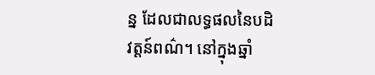ន្ន ដែលជាលទ្ធផលនៃបដិវត្តន៍ពណ៌។ នៅក្នុងឆ្នាំ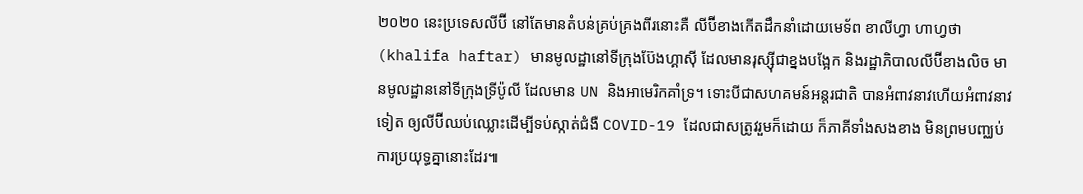២០២០ នេះប្រទេសលីប៊ី នៅតែមានតំបន់គ្រប់គ្រងពីរនោះគឺ លីប៊ីខាងកើតដឹកនាំដោយមេទ័ព ខាលីហ្វា ហាហ្វថា (khalifa haftar) មានមូលដ្ឋានៅទីក្រុងប៊ែងហ្គាស៊ី ដែលមានរុស្ស៊ីជាខ្នងបង្អែក និងរដ្ឋាភិបាលលីប៊ីខាងលិច មានមូលដ្ឋាននៅទីក្រុងទ្រីប៉ូលី ដែលមាន UN និងអាមេរិកគាំទ្រ។ ទោះបីជាសហគមន៍អន្តរជាតិ បានអំពាវនាវហើយអំពាវនាវទៀត ឲ្យលីប៊ីឈប់ឈ្លោះដើម្បីទប់ស្កាត់ជំងឺ COVID-19 ដែលជាសត្រូវរួមក៏ដោយ ក៏ភាគីទាំងសងខាង មិនព្រមបញ្ឈប់ការប្រយុទ្ធគ្នានោះដែរ៕